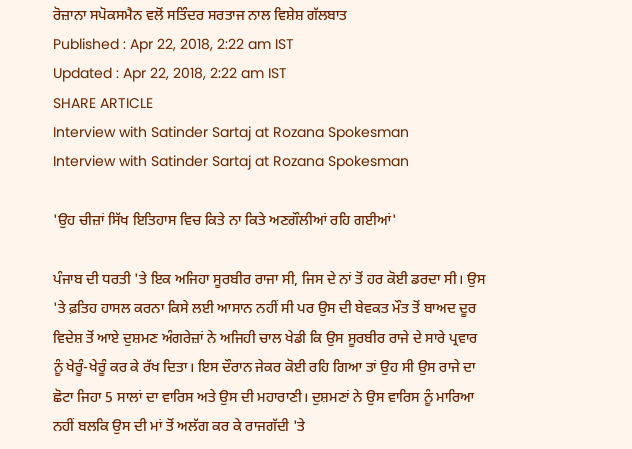ਰੋਜ਼ਾਨਾ ਸਪੋਕਸਮੈਨ ਵਲੋਂ ਸਤਿੰਦਰ ਸਰਤਾਜ ਨਾਲ ਵਿਸ਼ੇਸ਼ ਗੱਲਬਾਤ
Published : Apr 22, 2018, 2:22 am IST
Updated : Apr 22, 2018, 2:22 am IST
SHARE ARTICLE
Interview with Satinder Sartaj at Rozana Spokesman
Interview with Satinder Sartaj at Rozana Spokesman

'ਉਹ ਚੀਜ਼ਾਂ ਸਿੱਖ ਇਤਿਹਾਸ ਵਿਚ ਕਿਤੇ ਨਾ ਕਿਤੇ ਅਣਗੌਲੀਆਂ ਰਹਿ ਗਈਆਂ'

ਪੰਜਾਬ ਦੀ ਧਰਤੀ 'ਤੇ ਇਕ ਅਜਿਹਾ ਸੂਰਬੀਰ ਰਾਜਾ ਸੀ, ਜਿਸ ਦੇ ਨਾਂ ਤੋਂ ਹਰ ਕੋਈ ਡਰਦਾ ਸੀ। ਉਸ 'ਤੇ ਫ਼ਤਿਹ ਹਾਸਲ ਕਰਨਾ ਕਿਸੇ ਲਈ ਆਸਾਨ ਨਹੀਂ ਸੀ ਪਰ ਉਸ ਦੀ ਬੇਵਕਤ ਮੌਤ ਤੋਂ ਬਾਅਦ ਦੂਰ ਵਿਦੇਸ਼ ਤੋਂ ਆਏ ਦੁਸ਼ਮਣ ਅੰਗਰੇਜ਼ਾਂ ਨੇ ਅਜਿਹੀ ਚਾਲ ਖੇਡੀ ਕਿ ਉਸ ਸੂਰਬੀਰ ਰਾਜੇ ਦੇ ਸਾਰੇ ਪ੍ਰਵਾਰ ਨੂੰ ਖੇਰੂੰ-ਖੇਰੂੰ ਕਰ ਕੇ ਰੱਖ ਦਿਤਾ। ਇਸ ਦੌਰਾਨ ਜੇਕਰ ਕੋਈ ਰਹਿ ਗਿਆ ਤਾਂ ਉਹ ਸੀ ਉਸ ਰਾਜੇ ਦਾ ਛੋਟਾ ਜਿਹਾ 5 ਸਾਲਾਂ ਦਾ ਵਾਰਿਸ ਅਤੇ ਉਸ ਦੀ ਮਹਾਰਾਣੀ। ਦੁਸ਼ਮਣਾਂ ਨੇ ਉਸ ਵਾਰਿਸ ਨੂੰ ਮਾਰਿਆ ਨਹੀਂ ਬਲਕਿ ਉਸ ਦੀ ਮਾਂ ਤੋਂ ਅਲੱਗ ਕਰ ਕੇ ਰਾਜਗੱਦੀ 'ਤੇ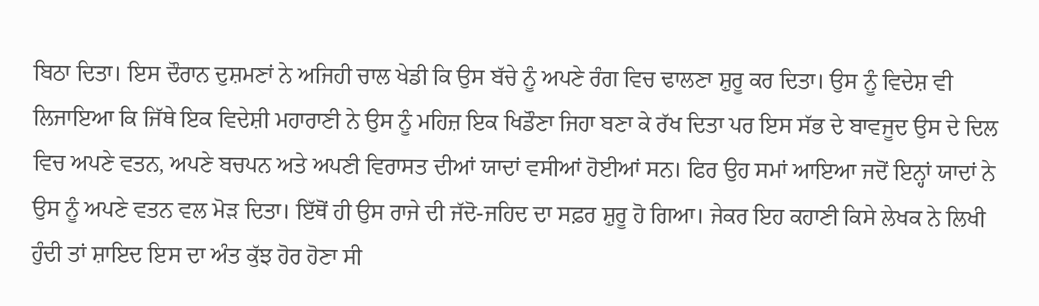ਬਿਠਾ ਦਿਤਾ। ਇਸ ਦੌਰਾਨ ਦੁਸ਼ਮਣਾਂ ਨੇ ਅਜਿਹੀ ਚਾਲ ਖੇਡੀ ਕਿ ਉਸ ਬੱਚੇ ਨੂੰ ਅਪਣੇ ਰੰਗ ਵਿਚ ਢਾਲਣਾ ਸ਼ੁਰੂ ਕਰ ਦਿਤਾ। ਉਸ ਨੂੰ ਵਿਦੇਸ਼ ਵੀ ਲਿਜਾਇਆ ਕਿ ਜਿੱਥੇ ਇਕ ਵਿਦੇਸ਼ੀ ਮਹਾਰਾਣੀ ਨੇ ਉਸ ਨੂੰ ਮਹਿਜ਼ ਇਕ ਖਿਡੌਣਾ ਜਿਹਾ ਬਣਾ ਕੇ ਰੱਖ ਦਿਤਾ ਪਰ ਇਸ ਸੱਭ ਦੇ ਬਾਵਜੂਦ ਉਸ ਦੇ ਦਿਲ ਵਿਚ ਅਪਣੇ ਵਤਨ, ਅਪਣੇ ਬਚਪਨ ਅਤੇ ਅਪਣੀ ਵਿਰਾਸਤ ਦੀਆਂ ਯਾਦਾਂ ਵਸੀਆਂ ਹੋਈਆਂ ਸਨ। ਫਿਰ ਉਹ ਸਮਾਂ ਆਇਆ ਜਦੋਂ ਇਨ੍ਹਾਂ ਯਾਦਾਂ ਨੇ ਉਸ ਨੂੰ ਅਪਣੇ ਵਤਨ ਵਲ ਮੋੜ ਦਿਤਾ। ਇੱਥੋਂ ਹੀ ਉਸ ਰਾਜੇ ਦੀ ਜੱਦੋ-ਜਹਿਦ ਦਾ ਸਫ਼ਰ ਸ਼ੁਰੂ ਹੋ ਗਿਆ। ਜੇਕਰ ਇਹ ਕਹਾਣੀ ਕਿਸੇ ਲੇਖਕ ਨੇ ਲਿਖੀ ਹੁੰਦੀ ਤਾਂ ਸ਼ਾਇਦ ਇਸ ਦਾ ਅੰਤ ਕੁੱਝ ਹੋਰ ਹੋਣਾ ਸੀ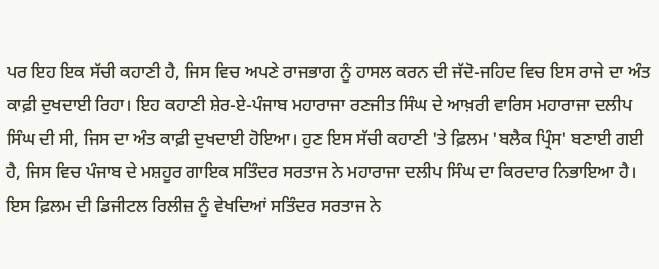ਪਰ ਇਹ ਇਕ ਸੱਚੀ ਕਹਾਣੀ ਹੈ, ਜਿਸ ਵਿਚ ਅਪਣੇ ਰਾਜਭਾਗ ਨੂੰ ਹਾਸਲ ਕਰਨ ਦੀ ਜੱਦੋ-ਜਹਿਦ ਵਿਚ ਇਸ ਰਾਜੇ ਦਾ ਅੰਤ ਕਾਫ਼ੀ ਦੁਖਦਾਈ ਰਿਹਾ। ਇਹ ਕਹਾਣੀ ਸ਼ੇਰ-ਏ-ਪੰਜਾਬ ਮਹਾਰਾਜਾ ਰਣਜੀਤ ਸਿੰਘ ਦੇ ਆਖ਼ਰੀ ਵਾਰਿਸ ਮਹਾਰਾਜਾ ਦਲੀਪ ਸਿੰਘ ਦੀ ਸੀ, ਜਿਸ ਦਾ ਅੰਤ ਕਾਫ਼ੀ ਦੁਖਦਾਈ ਹੋਇਆ। ਹੁਣ ਇਸ ਸੱਚੀ ਕਹਾਣੀ 'ਤੇ ਫ਼ਿਲਮ 'ਬਲੈਕ ਪ੍ਰਿੰਸ' ਬਣਾਈ ਗਈ ਹੈ, ਜਿਸ ਵਿਚ ਪੰਜਾਬ ਦੇ ਮਸ਼ਹੂਰ ਗਾਇਕ ਸਤਿੰਦਰ ਸਰਤਾਜ ਨੇ ਮਹਾਰਾਜਾ ਦਲੀਪ ਸਿੰਘ ਦਾ ਕਿਰਦਾਰ ਨਿਭਾਇਆ ਹੈ। ਇਸ ਫ਼ਿਲਮ ਦੀ ਡਿਜੀਟਲ ਰਿਲੀਜ਼ ਨੂੰ ਵੇਖਦਿਆਂ ਸਤਿੰਦਰ ਸਰਤਾਜ ਨੇ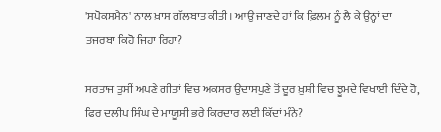'ਸਪੋਕਸਮੈਨ' ਨਾਲ ਖ਼ਾਸ ਗੱਲਬਾਤ ਕੀਤੀ। ਆਉ ਜਾਣਦੇ ਹਾਂ ਕਿ ਫ਼ਿਲਮ ਨੂੰ ਲੈ ਕੇ ਉਨ੍ਹਾਂ ਦਾ ਤਜਰਬਾ ਕਿਹੋ ਜਿਹਾ ਰਿਹਾ?

ਸਰਤਾਜ ਤੁਸੀਂ ਅਪਣੇ ਗੀਤਾਂ ਵਿਚ ਅਕਸਰ ਉਦਾਸਪੁਣੇ ਤੋਂ ਦੂਰ ਖ਼ੁਸ਼ੀ ਵਿਚ ਝੂਮਦੇ ਵਿਖਾਈ ਦਿੰਦੇ ਹੋ, ਫਿਰ ਦਲੀਪ ਸਿੰਘ ਦੇ ਮਾਯੂਸੀ ਭਰੇ ਕਿਰਦਾਰ ਲਈ ਕਿੱਦਾਂ ਮੰਨੇ?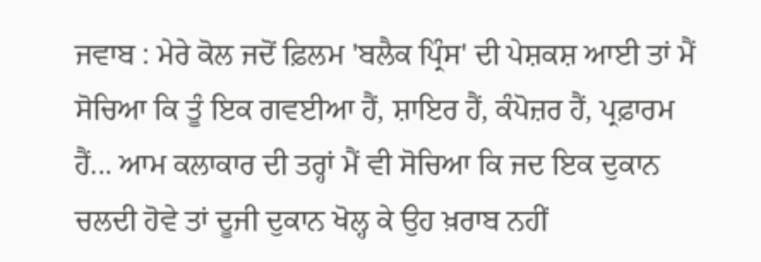ਜਵਾਬ : ਮੇਰੇ ਕੋਲ ਜਦੋਂ ਫ਼ਿਲਮ 'ਬਲੈਕ ਪ੍ਰਿੰਸ' ਦੀ ਪੇਸ਼ਕਸ਼ ਆਈ ਤਾਂ ਮੈਂ ਸੋਚਿਆ ਕਿ ਤੂੰ ਇਕ ਗਵਈਆ ਹੈਂ, ਸ਼ਾਇਰ ਹੈਂ, ਕੰਪੋਜ਼ਰ ਹੈਂ, ਪ੍ਰਫ਼ਾਰਮ ਹੈਂ... ਆਮ ਕਲਾਕਾਰ ਦੀ ਤਰ੍ਹਾਂ ਮੈਂ ਵੀ ਸੋਚਿਆ ਕਿ ਜਦ ਇਕ ਦੁਕਾਨ ਚਲਦੀ ਹੋਵੇ ਤਾਂ ਦੂਜੀ ਦੁਕਾਨ ਖੋਲ੍ਹ ਕੇ ਉਹ ਖ਼ਰਾਬ ਨਹੀਂ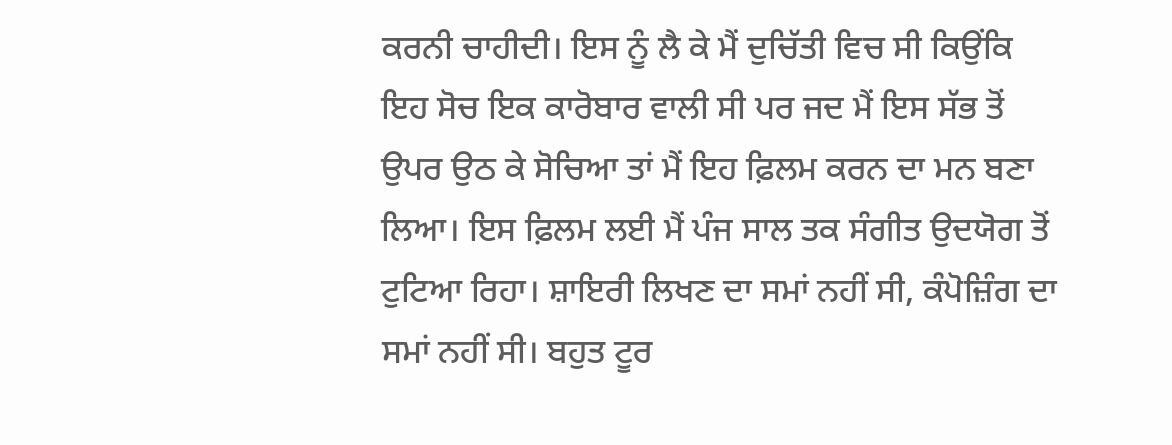ਕਰਨੀ ਚਾਹੀਦੀ। ਇਸ ਨੂੰ ਲੈ ਕੇ ਮੈਂ ਦੁਚਿੱਤੀ ਵਿਚ ਸੀ ਕਿਉਂਕਿ ਇਹ ਸੋਚ ਇਕ ਕਾਰੋਬਾਰ ਵਾਲੀ ਸੀ ਪਰ ਜਦ ਮੈਂ ਇਸ ਸੱਭ ਤੋਂ ਉਪਰ ਉਠ ਕੇ ਸੋਚਿਆ ਤਾਂ ਮੈਂ ਇਹ ਫ਼ਿਲਮ ਕਰਨ ਦਾ ਮਨ ਬਣਾ ਲਿਆ। ਇਸ ਫ਼ਿਲਮ ਲਈ ਮੈਂ ਪੰਜ ਸਾਲ ਤਕ ਸੰਗੀਤ ਉਦਯੋਗ ਤੋਂ ਟੁਟਿਆ ਰਿਹਾ। ਸ਼ਾਇਰੀ ਲਿਖਣ ਦਾ ਸਮਾਂ ਨਹੀਂ ਸੀ, ਕੰਪੋਜ਼ਿੰਗ ਦਾ ਸਮਾਂ ਨਹੀਂ ਸੀ। ਬਹੁਤ ਟੂਰ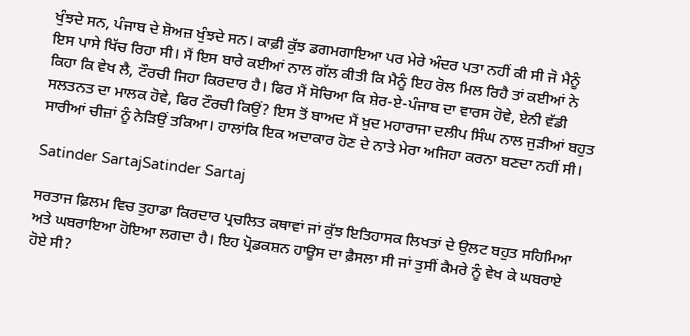ਖੁੰਝਦੇ ਸਨ, ਪੰਜਾਬ ਦੇ ਸ਼ੋਅਜ਼ ਖੁੰਝਦੇ ਸਨ। ਕਾਫ਼ੀ ਕੁੱਝ ਡਗਮਗਾਇਆ ਪਰ ਮੇਰੇ ਅੰਦਰ ਪਤਾ ਨਹੀਂ ਕੀ ਸੀ ਜੋ ਮੈਨੂੰ ਇਸ ਪਾਸੇ ਖਿੱਚ ਰਿਹਾ ਸੀ। ਮੈਂ ਇਸ ਬਾਰੇ ਕਈਆਂ ਨਾਲ ਗੱਲ ਕੀਤੀ ਕਿ ਮੈਨੂੰ ਇਹ ਰੋਲ ਮਿਲ ਰਿਹੈ ਤਾਂ ਕਈਆਂ ਨੇ ਕਿਹਾ ਕਿ ਵੇਖ ਲੈ, ਟੌਰਚੀ ਜਿਹਾ ਕਿਰਦਾਰ ਹੈ। ਫਿਰ ਮੈਂ ਸੋਚਿਆ ਕਿ ਸ਼ੇਰ-ਏ-ਪੰਜਾਬ ਦਾ ਵਾਰਸ ਹੋਵੇ, ਏਨੀ ਵੱਡੀ ਸਲਤਨਤ ਦਾ ਮਾਲਕ ਹੋਵੇ, ਫਿਰ ਟੌਰਚੀ ਕਿਉਂ? ਇਸ ਤੋਂ ਬਾਅਦ ਮੈਂ ਖ਼ੁਦ ਮਹਾਰਾਜਾ ਦਲੀਪ ਸਿੰਘ ਨਾਲ ਜੁੜੀਆਂ ਬਹੁਤ ਸਾਰੀਆਂ ਚੀਜ਼ਾਂ ਨੂੰ ਨੇੜਿਉਂ ਤਕਿਆ। ਹਾਲਾਂਕਿ ਇਕ ਅਦਾਕਾਰ ਹੋਣ ਦੇ ਨਾਤੇ ਮੇਰਾ ਅਜਿਹਾ ਕਰਨਾ ਬਣਦਾ ਨਹੀਂ ਸੀ।

Satinder SartajSatinder Sartaj

ਸਰਤਾਜ ਫ਼ਿਲਮ ਵਿਚ ਤੁਹਾਡਾ ਕਿਰਦਾਰ ਪ੍ਰਚਲਿਤ ਕਥਾਵਾਂ ਜਾਂ ਕੁੱਝ ਇਤਿਹਾਸਕ ਲਿਖਤਾਂ ਦੇ ਉਲਟ ਬਹੁਤ ਸਹਿਮਿਆ ਅਤੇ ਘਬਰਾਇਆ ਹੋਇਆ ਲਗਦਾ ਹੈ। ਇਹ ਪ੍ਰੋਡਕਸ਼ਨ ਹਾਊਸ ਦਾ ਫ਼ੈਸਲਾ ਸੀ ਜਾਂ ਤੁਸੀਂ ਕੈਮਰੇ ਨੂੰ ਵੇਖ ਕੇ ਘਬਰਾਏ ਹੋਏ ਸੀ?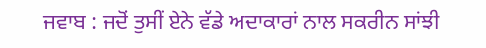ਜਵਾਬ : ਜਦੋਂ ਤੁਸੀਂ ਏਨੇ ਵੱਡੇ ਅਦਾਕਾਰਾਂ ਨਾਲ ਸਕਰੀਨ ਸਾਂਝੀ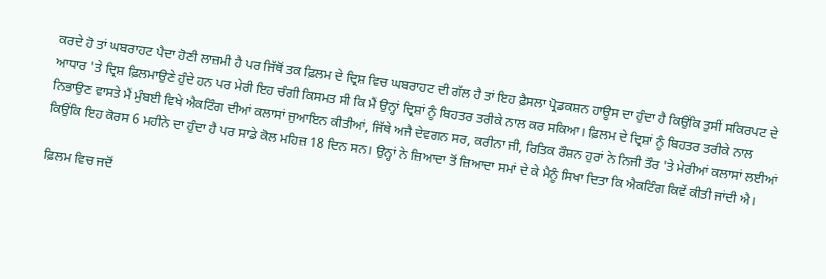ਕਰਦੇ ਹੋ ਤਾਂ ਘਬਰਾਹਟ ਪੈਦਾ ਹੋਣੀ ਲਾਜ਼ਮੀ ਹੈ ਪਰ ਜਿੱਥੋਂ ਤਕ ਫ਼ਿਲਮ ਦੇ ਦ੍ਰਿਸ਼ ਵਿਚ ਘਬਰਾਹਟ ਦੀ ਗੱਲ ਹੈ ਤਾਂ ਇਹ ਫ਼ੈਸਲਾ ਪ੍ਰੋਡਕਸ਼ਨ ਹਾਊਸ ਦਾ ਹੁੰਦਾ ਹੈ ਕਿਉਂਕਿ ਤੁਸੀਂ ਸਕਿਰਪਟ ਦੇ ਆਧਾਰ 'ਤੇ ਦ੍ਰਿਸ਼ ਫ਼ਿਲਮਾਉਣੇ ਹੁੰਦੇ ਹਨ ਪਰ ਮੇਰੀ ਇਹ ਚੰਗੀ ਕਿਸਮਤ ਸੀ ਕਿ ਮੈਂ ਉਨ੍ਹਾਂ ਦ੍ਰਿਸ਼ਾਂ ਨੂੰ ਬਿਹਤਰ ਤਰੀਕੇ ਨਾਲ ਕਰ ਸਕਿਆ। ਫ਼ਿਲਮ ਦੇ ਦ੍ਰਿਸ਼ਾਂ ਨੂੰ ਬਿਹਤਰ ਤਰੀਕੇ ਨਾਲ ਨਿਭਾਉਣ ਵਾਸਤੇ ਮੈਂ ਮੁੰਬਈ ਵਿਖੇ ਐਕਟਿੰਗ ਦੀਆਂ ਕਲਾਸਾਂ ਜੁਆਇਨ ਕੀਤੀਆਂ, ਜਿੱਥੇ ਅਜੈ ਦੇਵਗਨ ਸਰ, ਕਰੀਨਾ ਜੀ, ਰਿਤਿਕ ਰੌਸ਼ਨ ਹੁਰਾਂ ਨੇ ਨਿਜੀ ਤੌਰ 'ਤੇ ਮੇਰੀਆਂ ਕਲਾਸਾਂ ਲਈਆਂ ਕਿਉਂਕਿ ਇਹ ਕੋਰਸ 6 ਮਹੀਨੇ ਦਾ ਹੁੰਦਾ ਹੈ ਪਰ ਸਾਡੇ ਕੋਲ ਮਹਿਜ਼ 18 ਦਿਨ ਸਨ। ਉਨ੍ਹਾਂ ਨੇ ਜ਼ਿਆਦਾ ਤੋਂ ਜ਼ਿਆਦਾ ਸਮਾਂ ਦੇ ਕੇ ਮੈਨੂੰ ਸਿਖਾ ਦਿਤਾ ਕਿ ਐਕਟਿੰਗ ਕਿਵੇਂ ਕੀਤੀ ਜਾਂਦੀ ਐ।

ਫ਼ਿਲਮ ਵਿਚ ਜਦੋਂ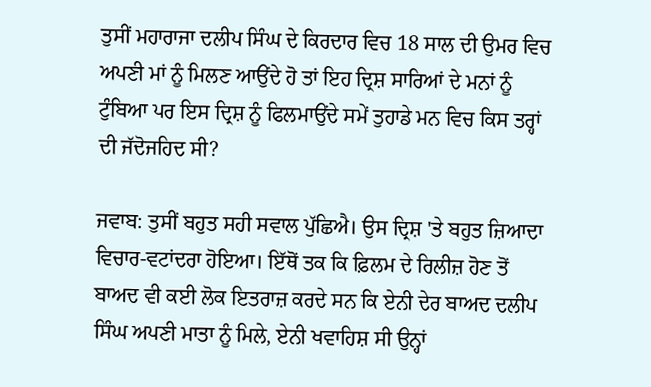ਤੁਸੀਂ ਮਹਾਰਾਜਾ ਦਲੀਪ ਸਿੰਘ ਦੇ ਕਿਰਦਾਰ ਵਿਚ 18 ਸਾਲ ਦੀ ਉਮਰ ਵਿਚ ਅਪਣੀ ਮਾਂ ਨੂੰ ਮਿਲਣ ਆਉਂਦੇ ਹੋ ਤਾਂ ਇਹ ਦ੍ਰਿਸ਼ ਸਾਰਿਆਂ ਦੇ ਮਨਾਂ ਨੂੰ ਟੁੰਬਿਆ ਪਰ ਇਸ ਦ੍ਰਿਸ਼ ਨੂੰ ਫਿਲਮਾਉਂਦੇ ਸਮੇਂ ਤੁਹਾਡੇ ਮਨ ਵਿਚ ਕਿਸ ਤਰ੍ਹਾਂ ਦੀ ਜੱਦੋਜਹਿਦ ਸੀ?

ਜਵਾਬ: ਤੁਸੀਂ ਬਹੁਤ ਸਹੀ ਸਵਾਲ ਪੁੱਛਿਐ। ਉਸ ਦ੍ਰਿਸ਼ 'ਤੇ ਬਹੁਤ ਜ਼ਿਆਦਾ ਵਿਚਾਰ-ਵਟਾਂਦਰਾ ਹੋਇਆ। ਇੱਥੋਂ ਤਕ ਕਿ ਫ਼ਿਲਮ ਦੇ ਰਿਲੀਜ਼ ਹੋਣ ਤੋਂ ਬਾਅਦ ਵੀ ਕਈ ਲੋਕ ਇਤਰਾਜ਼ ਕਰਦੇ ਸਨ ਕਿ ਏਨੀ ਦੇਰ ਬਾਅਦ ਦਲੀਪ ਸਿੰਘ ਅਪਣੀ ਮਾਤਾ ਨੂੰ ਮਿਲੇ, ਏਨੀ ਖਵਾਹਿਸ਼ ਸੀ ਉਨ੍ਹਾਂ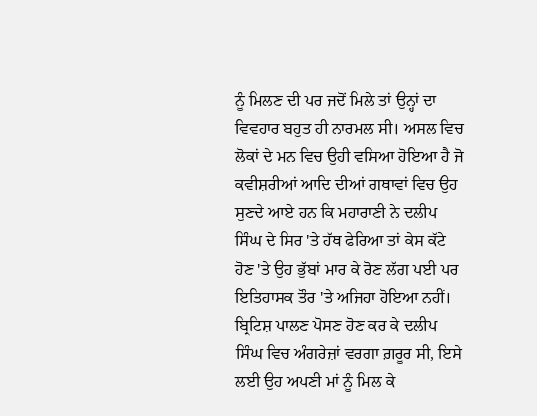ਨੂੰ ਮਿਲਣ ਦੀ ਪਰ ਜਦੋਂ ਮਿਲੇ ਤਾਂ ਉਨ੍ਹਾਂ ਦਾ ਵਿਵਹਾਰ ਬਹੁਤ ਹੀ ਨਾਰਮਲ ਸੀ। ਅਸਲ ਵਿਚ ਲੋਕਾਂ ਦੇ ਮਨ ਵਿਚ ਉਹੀ ਵਸਿਆ ਹੋਇਆ ਹੈ ਜੋ ਕਵੀਸ਼ਰੀਆਂ ਆਦਿ ਦੀਆਂ ਗਥਾਵਾਂ ਵਿਚ ਉਹ ਸੁਣਦੇ ਆਏ ਹਨ ਕਿ ਮਹਾਰਾਣੀ ਨੇ ਦਲੀਪ ਸਿੰਘ ਦੇ ਸਿਰ 'ਤੇ ਹੱਥ ਫੇਰਿਆ ਤਾਂ ਕੇਸ ਕੱਟੇ ਹੋਣ 'ਤੇ ਉਹ ਭੁੱਬਾਂ ਮਾਰ ਕੇ ਰੋਣ ਲੱਗ ਪਈ ਪਰ ਇਤਿਹਾਸਕ ਤੌਰ 'ਤੇ ਅਜਿਹਾ ਹੋਇਆ ਨਹੀਂ। ਬ੍ਰਿਟਿਸ਼ ਪਾਲਣ ਪੋਸਣ ਹੋਣ ਕਰ ਕੇ ਦਲੀਪ ਸਿੰਘ ਵਿਚ ਅੰਗਰੇਜ਼ਾਂ ਵਰਗਾ ਗ਼ਰੂਰ ਸੀ, ਇਸੇ ਲਈ ਉਹ ਅਪਣੀ ਮਾਂ ਨੂੰ ਮਿਲ ਕੇ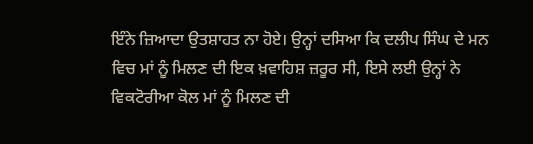ਇੰਨੇ ਜ਼ਿਆਦਾ ਉਤਸ਼ਾਹਤ ਨਾ ਹੋਏ। ਉਨ੍ਹਾਂ ਦਸਿਆ ਕਿ ਦਲੀਪ ਸਿੰਘ ਦੇ ਮਨ ਵਿਚ ਮਾਂ ਨੂੰ ਮਿਲਣ ਦੀ ਇਕ ਖ਼ਵਾਹਿਸ਼ ਜ਼ਰੂਰ ਸੀ, ਇਸੇ ਲਈ ਉਨ੍ਹਾਂ ਨੇ ਵਿਕਟੋਰੀਆ ਕੋਲ ਮਾਂ ਨੂੰ ਮਿਲਣ ਦੀ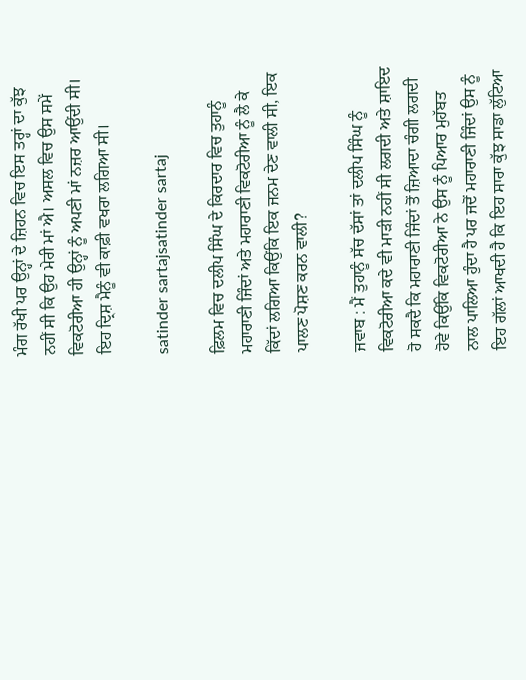ਮੰਗ ਰੱਖੀ ਪਰ ਉਨ੍ਹਾਂ ਦੇ ਜ਼ਿਹਨ ਵਿਚ ਇਸ ਤਰ੍ਹਾਂ ਦਾ ਕੁੱਝ ਨਹੀਂ ਸੀ ਕਿ ਉਹ ਮੇਰੀ ਮਾਂ ਐ। ਅਸਲ ਵਿਚ ਉਸ ਸਮੇਂ ਵਿਕਟੋਰੀਆ ਹੀ ਉਨ੍ਹਾਂ ਨੂੰ ਅਪਣੀ ਮਾਂ ਨਜ਼ਰ ਆਉਂਦੀ ਸੀ। ਇਹ ਦ੍ਰਿਸ਼ ਮੈਨੂੰ ਵੀ ਕਾਫ਼ੀ ਵਖਰਾ ਲਗਿਆ ਸੀ।

satinder sartajsatinder sartaj

ਫ਼ਿਲਮ ਵਿਚ ਦਲੀਪ ਸਿੰਘ ਦੇ ਕਿਰਦਾਰ ਵਿਚ ਤੁਹਾਨੂੰ ਮਹਾਰਾਣੀ ਜਿੰਦਾਂ ਅਤੇ ਮਹਾਰਾਣੀ ਵਿਕਟੋਰੀਆ ਨੂੰ ਲੈ ਕੇ ਕਿੱਦਾਂ ਲਗਿਆ ਕਿਉਂਕਿ ਇਕ ਜਨਮ ਦੇਣ ਵਾਲੀ ਸੀ, ਇਕ ਪਾਲਣ ਪੋਸ਼ਣ ਕਰਨ ਵਾਲੀ?

ਜਵਾਬ : ਮੈਂ ਤੁਹਾਨੂੰ ਸੱਚ ਦੱਸਾਂ ਤਾਂ ਦਲੀਪ ਸਿੰਘ ਨੂੰ ਵਿਕਟੋਰੀਆ ਕਦੇ ਵੀ ਮਾੜੀ ਨਹੀਂ ਸੀ ਲਗਦੀ ਅਤੇ ਸ਼ਾਇਦ ਹੋ ਸਕਦੈ ਕਿ ਮਹਾਰਾਣੀ ਜਿੰਦਾਂ ਤੋਂ ਜ਼ਿਆਦਾ ਚੰਗੀ ਲਗਦੀ ਹੋਵੇ ਕਿਉਂਕਿ ਵਿਕਟੋਰੀਆ ਨੇ ਉਸ ਨੂੰ ਪਿਆਰ ਮੁਹੱਬਤ ਨਾਲ ਪਾਲਿਆ ਹੁੰਦਾ ਹੈ ਪਰ ਜਦੋਂ ਮਹਾਰਾਣੀ ਜਿੰਦਾਂ ਉਸ ਨੂੰ ਇਹ ਗੱਲਾਂ ਆਖਦੀ ਹੈ ਕਿ ਇਹ ਸਾਰਾ ਕੁੱਝ ਸਾਡਾ ਲੁੱਟਿਆ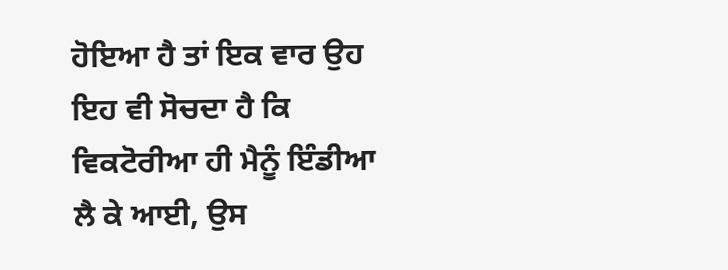ਹੋਇਆ ਹੈ ਤਾਂ ਇਕ ਵਾਰ ਉਹ ਇਹ ਵੀ ਸੋਚਦਾ ਹੈ ਕਿ ਵਿਕਟੋਰੀਆ ਹੀ ਮੈਨੂੰ ਇੰਡੀਆ ਲੈ ਕੇ ਆਈ, ਉਸ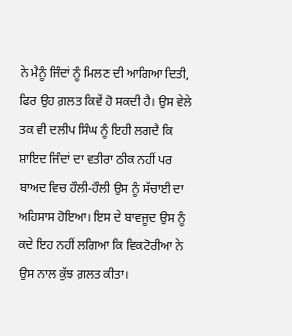ਨੇ ਮੈਨੂੰ ਜਿੰਦਾਂ ਨੂੰ ਮਿਲਣ ਦੀ ਆਗਿਆ ਦਿਤੀ, ਫਿਰ ਉਹ ਗ਼ਲਤ ਕਿਵੇਂ ਹੋ ਸਕਦੀ ਹੈ। ਉਸ ਵੇਲੇ ਤਕ ਵੀ ਦਲੀਪ ਸਿੰਘ ਨੂੰ ਇਹੀ ਲਗਦੈ ਕਿ ਸ਼ਾਇਦ ਜਿੰਦਾਂ ਦਾ ਵਤੀਰਾ ਠੀਕ ਨਹੀਂ ਪਰ ਬਾਅਦ ਵਿਚ ਹੌਲੀ-ਹੌਲੀ ਉਸ ਨੂੰ ਸੱਚਾਈ ਦਾ ਅਹਿਸਾਸ ਹੋਇਆ। ਇਸ ਦੇ ਬਾਵਜੂਦ ਉਸ ਨੂੰ ਕਦੇ ਇਹ ਨਹੀਂ ਲਗਿਆ ਕਿ ਵਿਕਟੋਰੀਆ ਨੇ ਉਸ ਨਾਲ ਕੁੱਝ ਗ਼ਲਤ ਕੀਤਾ।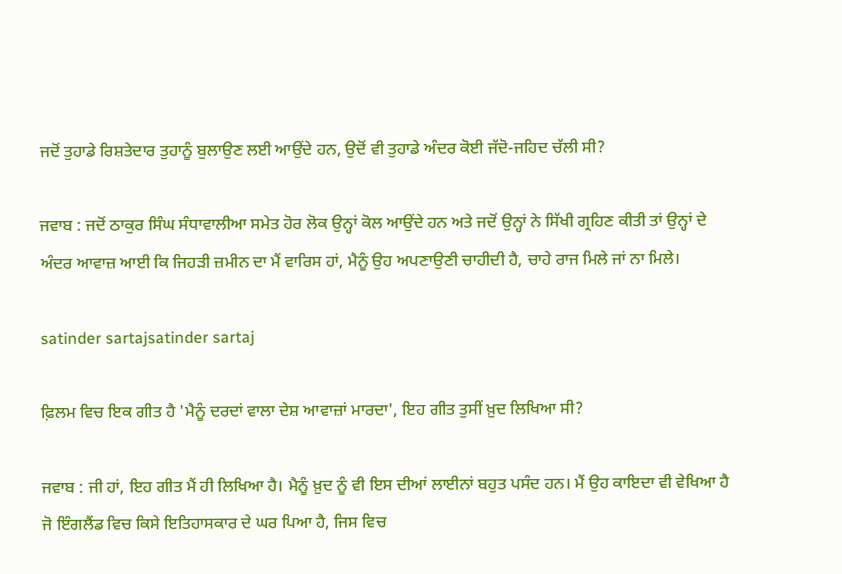ਜਦੋਂ ਤੁਹਾਡੇ ਰਿਸ਼ਤੇਦਾਰ ਤੁਹਾਨੂੰ ਬੁਲਾਉਣ ਲਈ ਆਉਂਦੇ ਹਨ, ਉਦੋਂ ਵੀ ਤੁਹਾਡੇ ਅੰਦਰ ਕੋਈ ਜੱਦੋ-ਜਹਿਦ ਚੱਲੀ ਸੀ?

ਜਵਾਬ : ਜਦੋਂ ਠਾਕੁਰ ਸਿੰਘ ਸੰਧਾਵਾਲੀਆ ਸਮੇਤ ਹੋਰ ਲੋਕ ਉਨ੍ਹਾਂ ਕੋਲ ਆਉਂਦੇ ਹਨ ਅਤੇ ਜਦੋਂ ਉਨ੍ਹਾਂ ਨੇ ਸਿੱਖੀ ਗ੍ਰਹਿਣ ਕੀਤੀ ਤਾਂ ਉਨ੍ਹਾਂ ਦੇ ਅੰਦਰ ਆਵਾਜ਼ ਆਈ ਕਿ ਜਿਹੜੀ ਜ਼ਮੀਨ ਦਾ ਮੈਂ ਵਾਰਿਸ ਹਾਂ, ਮੈਨੂੰ ਉਹ ਅਪਣਾਉਣੀ ਚਾਹੀਦੀ ਹੈ, ਚਾਹੇ ਰਾਜ ਮਿਲੇ ਜਾਂ ਨਾ ਮਿਲੇ।

satinder sartajsatinder sartaj

ਫ਼ਿਲਮ ਵਿਚ ਇਕ ਗੀਤ ਹੈ 'ਮੈਨੂੰ ਦਰਦਾਂ ਵਾਲਾ ਦੇਸ਼ ਆਵਾਜ਼ਾਂ ਮਾਰਦਾ', ਇਹ ਗੀਤ ਤੁਸੀਂ ਖ਼ੁਦ ਲਿਖਿਆ ਸੀ?

ਜਵਾਬ : ਜੀ ਹਾਂ, ਇਹ ਗੀਤ ਮੈਂ ਹੀ ਲਿਖਿਆ ਹੈ। ਮੈਨੂੰ ਖ਼ੁਦ ਨੂੰ ਵੀ ਇਸ ਦੀਆਂ ਲਾਈਨਾਂ ਬਹੁਤ ਪਸੰਦ ਹਨ। ਮੈਂ ਉਹ ਕਾਇਦਾ ਵੀ ਵੇਖਿਆ ਹੈ ਜੋ ਇੰਗਲੈਂਡ ਵਿਚ ਕਿਸੇ ਇਤਿਹਾਸਕਾਰ ਦੇ ਘਰ ਪਿਆ ਹੈ, ਜਿਸ ਵਿਚ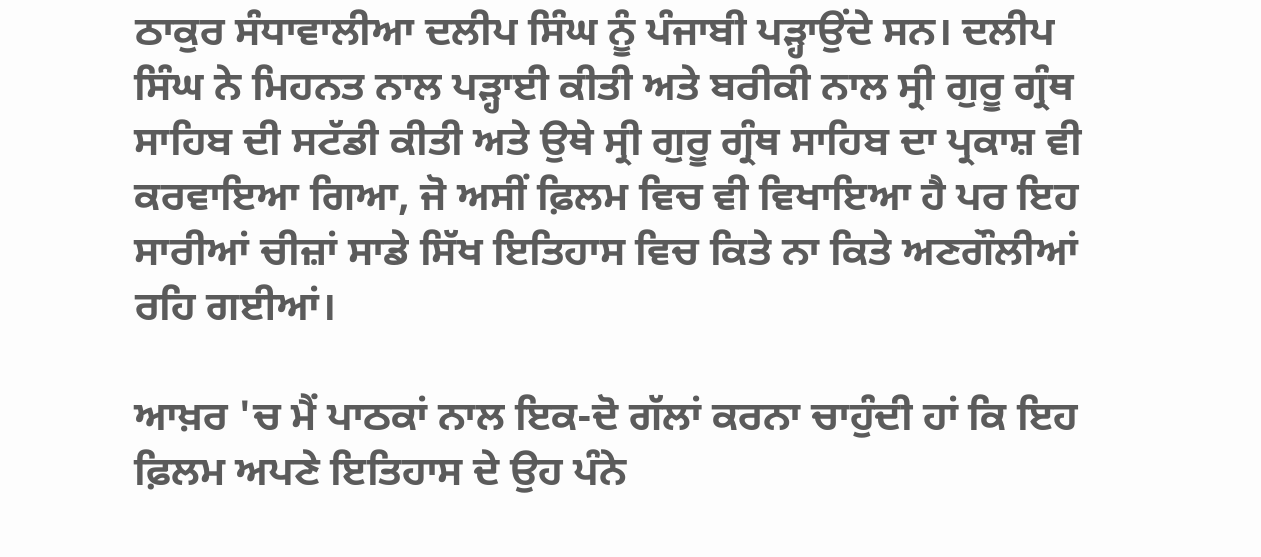ਠਾਕੁਰ ਸੰਧਾਵਾਲੀਆ ਦਲੀਪ ਸਿੰਘ ਨੂੰ ਪੰਜਾਬੀ ਪੜ੍ਹਾਉਂਦੇ ਸਨ। ਦਲੀਪ ਸਿੰਘ ਨੇ ਮਿਹਨਤ ਨਾਲ ਪੜ੍ਹਾਈ ਕੀਤੀ ਅਤੇ ਬਰੀਕੀ ਨਾਲ ਸ੍ਰੀ ਗੁਰੂ ਗ੍ਰੰਥ ਸਾਹਿਬ ਦੀ ਸਟੱਡੀ ਕੀਤੀ ਅਤੇ ਉਥੇ ਸ੍ਰੀ ਗੁਰੂ ਗ੍ਰੰਥ ਸਾਹਿਬ ਦਾ ਪ੍ਰਕਾਸ਼ ਵੀ ਕਰਵਾਇਆ ਗਿਆ, ਜੋ ਅਸੀਂ ਫ਼ਿਲਮ ਵਿਚ ਵੀ ਵਿਖਾਇਆ ਹੈ ਪਰ ਇਹ ਸਾਰੀਆਂ ਚੀਜ਼ਾਂ ਸਾਡੇ ਸਿੱਖ ਇਤਿਹਾਸ ਵਿਚ ਕਿਤੇ ਨਾ ਕਿਤੇ ਅਣਗੌਲੀਆਂ ਰਹਿ ਗਈਆਂ।

ਆਖ਼ਰ 'ਚ ਮੈਂ ਪਾਠਕਾਂ ਨਾਲ ਇਕ-ਦੋ ਗੱਲਾਂ ਕਰਨਾ ਚਾਹੁੰਦੀ ਹਾਂ ਕਿ ਇਹ ਫ਼ਿਲਮ ਅਪਣੇ ਇਤਿਹਾਸ ਦੇ ਉਹ ਪੰਨੇ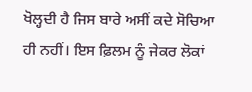ਖੋਲ੍ਹਦੀ ਹੈ ਜਿਸ ਬਾਰੇ ਅਸੀਂ ਕਦੇ ਸੋਚਿਆ ਹੀ ਨਹੀਂ। ਇਸ ਫ਼ਿਲਮ ਨੂੰ ਜੇਕਰ ਲੋਕਾਂ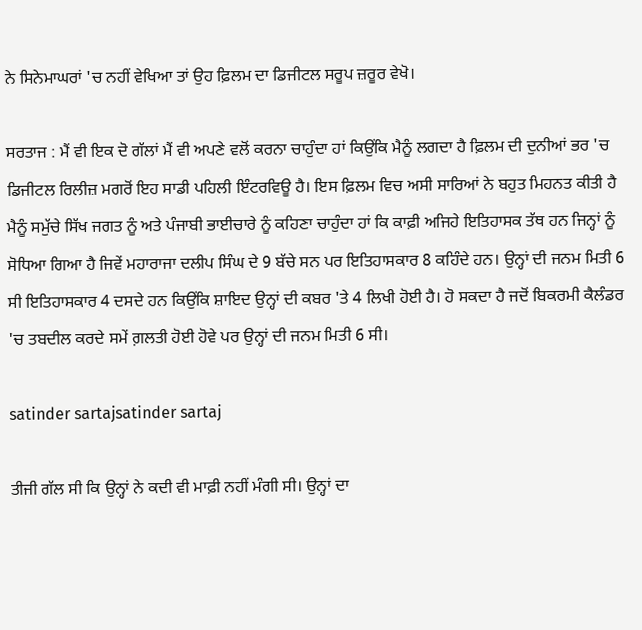ਨੇ ਸਿਨੇਮਾਘਰਾਂ 'ਚ ਨਹੀਂ ਵੇਖਿਆ ਤਾਂ ਉਹ ਫ਼ਿਲਮ ਦਾ ਡਿਜੀਟਲ ਸਰੂਪ ਜ਼ਰੂਰ ਵੇਖੋ।

ਸਰਤਾਜ : ਮੈਂ ਵੀ ਇਕ ਦੋ ਗੱਲਾਂ ਮੈਂ ਵੀ ਅਪਣੇ ਵਲੋਂ ਕਰਨਾ ਚਾਹੁੰਦਾ ਹਾਂ ਕਿਉਂਕਿ ਮੈਨੂੰ ਲਗਦਾ ਹੈ ਫ਼ਿਲਮ ਦੀ ਦੁਨੀਆਂ ਭਰ 'ਚ ਡਿਜੀਟਲ ਰਿਲੀਜ਼ ਮਗਰੋਂ ਇਹ ਸਾਡੀ ਪਹਿਲੀ ਇੰਟਰਵਿਊ ਹੈ। ਇਸ ਫ਼ਿਲਮ ਵਿਚ ਅਸੀ ਸਾਰਿਆਂ ਨੇ ਬਹੁਤ ਮਿਹਨਤ ਕੀਤੀ ਹੈ ਮੈਨੂੰ ਸਮੁੱਚੇ ਸਿੱਖ ਜਗਤ ਨੂੰ ਅਤੇ ਪੰਜਾਬੀ ਭਾਈਚਾਰੇ ਨੂੰ ਕਹਿਣਾ ਚਾਹੁੰਦਾ ਹਾਂ ਕਿ ਕਾਫ਼ੀ ਅਜਿਹੇ ਇਤਿਹਾਸਕ ਤੱਥ ਹਨ ਜਿਨ੍ਹਾਂ ਨੂੰ ਸੋਧਿਆ ਗਿਆ ਹੈ ਜਿਵੇਂ ਮਹਾਰਾਜਾ ਦਲੀਪ ਸਿੰਘ ਦੇ 9 ਬੱਚੇ ਸਨ ਪਰ ਇਤਿਹਾਸਕਾਰ 8 ਕਹਿੰਦੇ ਹਨ। ਉਨ੍ਹਾਂ ਦੀ ਜਨਮ ਮਿਤੀ 6 ਸੀ ਇਤਿਹਾਸਕਾਰ 4 ਦਸਦੇ ਹਨ ਕਿਉਂਕਿ ਸ਼ਾਇਦ ਉਨ੍ਹਾਂ ਦੀ ਕਬਰ 'ਤੇ 4 ਲਿਖੀ ਹੋਈ ਹੈ। ਹੋ ਸਕਦਾ ਹੈ ਜਦੋਂ ਬਿਕਰਮੀ ਕੈਲੰਡਰ 'ਚ ਤਬਦੀਲ ਕਰਦੇ ਸਮੇਂ ਗ਼ਲਤੀ ਹੋਈ ਹੋਵੇ ਪਰ ਉਨ੍ਹਾਂ ਦੀ ਜਨਮ ਮਿਤੀ 6 ਸੀ।

satinder sartajsatinder sartaj

ਤੀਜੀ ਗੱਲ ਸੀ ਕਿ ਉਨ੍ਹਾਂ ਨੇ ਕਦੀ ਵੀ ਮਾਫ਼ੀ ਨਹੀਂ ਮੰਗੀ ਸੀ। ਉਨ੍ਹਾਂ ਦਾ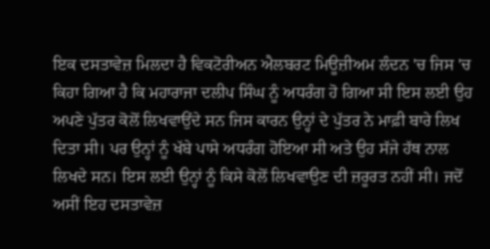ਇਕ ਦਸਤਾਵੇਜ਼ ਮਿਲਦਾ ਹੈ ਵਿਕਟੋਰੀਅਨ ਐਲਬਰਟ ਮਿਊਜ਼ੀਅਮ ਲੰਦਨ 'ਚ ਜਿਸ 'ਚ ਕਿਹਾ ਗਿਆ ਹੈ ਕਿ ਮਹਾਰਾਜਾ ਦਲੀਪ ਸਿੰਘ ਨੂੰ ਅਧਰੰਗ ਹੋ ਗਿਆ ਸੀ ਇਸ ਲਈ ਉਹ ਅਪਣੇ ਪੁੱਤਰ ਕੋਲੋਂ ਲਿਖਵਾਉਂਦੇ ਸਨ ਜਿਸ ਕਾਰਨ ਉਨ੍ਹਾਂ ਦੇ ਪੁੱਤਰ ਨੇ ਮਾਫ਼ੀ ਬਾਰੇ ਲਿਖ ਦਿਤਾ ਸੀ। ਪਰ ਉਨ੍ਹਾਂ ਨੂੰ ਖੱਬੇ ਪਾਸੇ ਅਧਰੰਗ ਹੋਇਆ ਸੀ ਅਤੇ ਉਹ ਸੱਜੇ ਹੱਥ ਨਾਲ ਲਿਖਦੇ ਸਨ। ਇਸ ਲਈ ਉਨ੍ਹਾਂ ਨੂੰ ਕਿਸੇ ਕੋਲੋਂ ਲਿਖਵਾਉਣ ਦੀ ਜ਼ਰੂਰਤ ਨਹੀਂ ਸੀ। ਜਦੋਂ ਅਸੀਂ ਇਹ ਦਸਤਾਵੇਜ਼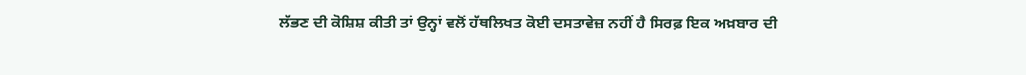ਲੱਭਣ ਦੀ ਕੋਸ਼ਿਸ਼ ਕੀਤੀ ਤਾਂ ਉਨ੍ਹਾਂ ਵਲੋਂ ਹੱਥਲਿਖਤ ਕੋਈ ਦਸਤਾਵੇਜ਼ ਨਹੀਂ ਹੈ ਸਿਰਫ਼ ਇਕ ਅਖ਼ਬਾਰ ਦੀ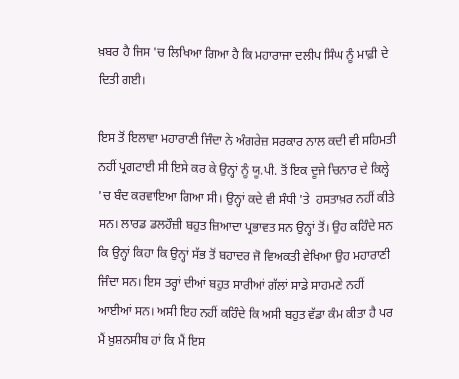ਖ਼ਬਰ ਹੈ ਜਿਸ 'ਚ ਲਿਖਿਆ ਗਿਆ ਹੈ ਕਿ ਮਹਾਰਾਜਾ ਦਲੀਪ ਸਿੰਘ ਨੂੰ ਮਾਫ਼ੀ ਦੇ ਦਿਤੀ ਗਈ।

ਇਸ ਤੋਂ ਇਲਾਵਾ ਮਹਾਰਾਣੀ ਜਿੰਦਾ ਨੇ ਅੰਗਰੇਜ਼ ਸਰਕਾਰ ਨਾਲ ਕਦੀ ਵੀ ਸਹਿਮਤੀ ਨਹੀਂ ਪ੍ਰਗਟਾਈ ਸੀ ਇਸੇ ਕਰ ਕੇ ਉਨ੍ਹਾਂ ਨੂੰ ਯੂ.ਪੀ. ਤੋਂ ਇਕ ਦੂਜੇ ਚਿਨਾਰ ਦੇ ਕਿਲ੍ਹੇ 'ਚ ਬੰਦ ਕਰਵਾਇਆ ਗਿਆ ਸੀ। ਉਨ੍ਹਾਂ ਕਦੇ ਵੀ ਸੰਧੀ 'ਤੇ  ਹਸਤਾਖ਼ਰ ਨਹੀਂ ਕੀਤੇ ਸਨ। ਲਾਰਡ ਡਲਹੌਜ਼ੀ ਬਹੁਤ ਜ਼ਿਆਦਾ ਪ੍ਰਭਾਵਤ ਸਨ ਉਨ੍ਹਾਂ ਤੋਂ। ਉਹ ਕਹਿੰਦੇ ਸਨ ਕਿ ਉਨ੍ਹਾਂ ਕਿਹਾ ਕਿ ਉਨ੍ਹਾਂ ਸੱਭ ਤੋਂ ਬਹਾਦਰ ਜੋ ਵਿਅਕਤੀ ਵੇਖਿਆ ਉਹ ਮਹਾਰਾਣੀ ਜਿੰਦਾ ਸਨ। ਇਸ ਤਰ੍ਹਾਂ ਦੀਆਂ ਬਹੁਤ ਸਾਰੀਆਂ ਗੱਲਾਂ ਸਾਡੇ ਸਾਹਮਣੇ ਨਹੀਂ ਆਈਆਂ ਸਨ। ਅਸੀ ਇਹ ਨਹੀਂ ਕਹਿੰਦੇ ਕਿ ਅਸੀ ਬਹੁਤ ਵੱਡਾ ਕੰਮ ਕੀਤਾ ਹੈ ਪਰ ਮੈਂ ਖ਼ੁਸ਼ਨਸੀਬ ਹਾਂ ਕਿ ਮੈਂ ਇਸ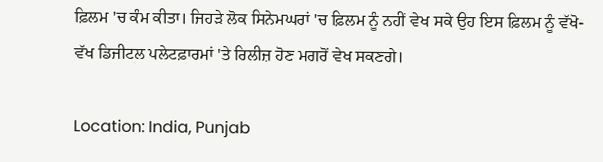ਫ਼ਿਲਮ 'ਚ ਕੰਮ ਕੀਤਾ। ਜਿਹੜੇ ਲੋਕ ਸਿਨੇਮਘਰਾਂ 'ਚ ਫ਼ਿਲਮ ਨੂੰ ਨਹੀਂ ਵੇਖ ਸਕੇ ਉਹ ਇਸ ਫ਼ਿਲਮ ਨੂੰ ਵੱਖੋ-ਵੱਖ ਡਿਜੀਟਲ ਪਲੇਟਫ਼ਾਰਮਾਂ 'ਤੇ ਰਿਲੀਜ਼ ਹੋਣ ਮਗਰੋਂ ਵੇਖ ਸਕਣਗੇ।

Location: India, Punjab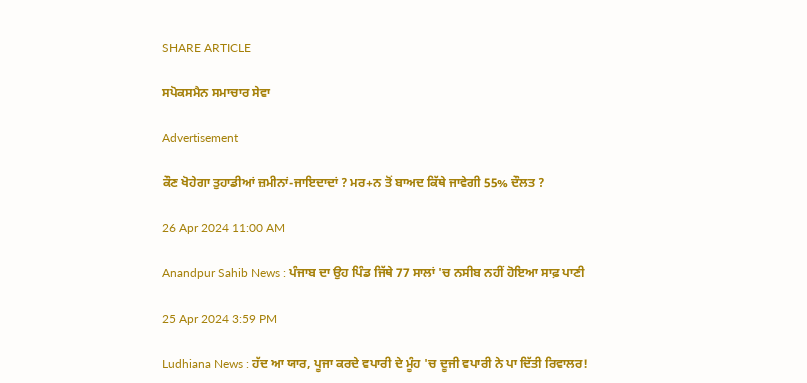SHARE ARTICLE

ਸਪੋਕਸਮੈਨ ਸਮਾਚਾਰ ਸੇਵਾ

Advertisement

ਕੌਣ ਖੋਹੇਗਾ ਤੁਹਾਡੀਆਂ ਜ਼ਮੀਨਾਂ-ਜਾਇਦਾਦਾਂ ? ਮਰ+ਨ ਤੋਂ ਬਾਅਦ ਕਿੱਥੇ ਜਾਵੇਗੀ 55% ਦੌਲਤ ?

26 Apr 2024 11:00 AM

Anandpur Sahib News : ਪੰਜਾਬ ਦਾ ਉਹ ਪਿੰਡ ਜਿੱਥੇ 77 ਸਾਲਾਂ 'ਚ ਨਸੀਬ ਨਹੀਂ ਹੋਇਆ ਸਾਫ਼ ਪਾਣੀ

25 Apr 2024 3:59 PM

Ludhiana News : ਹੱਦ ਆ ਯਾਰ, ਪੂਜਾ ਕਰਦੇ ਵਪਾਰੀ ਦੇ ਮੂੰਹ 'ਚ ਦੂਜੀ ਵਪਾਰੀ ਨੇ ਪਾ ਦਿੱਤੀ ਰਿਵਾਲਰ!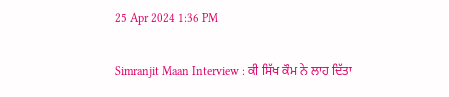25 Apr 2024 1:36 PM

Simranjit Maan Interview : ਕੀ ਸਿੱਖ ਕੌਮ ਨੇ ਲਾਹ ਦਿੱਤਾ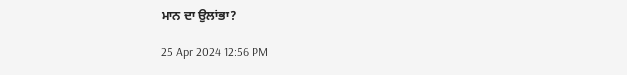ਮਾਨ ਦਾ ਉਲਾਂਭਾ?

25 Apr 2024 12:56 PM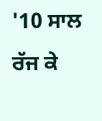'10 ਸਾਲ ਰੱਜ ਕੇ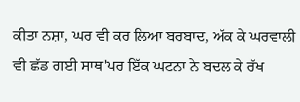ਕੀਤਾ ਨਸ਼ਾ, ਘਰ ਵੀ ਕਰ ਲਿਆ ਬਰਬਾਦ, ਅੱਕ ਕੇ ਘਰਵਾਲੀ ਵੀ ਛੱਡ ਗਈ ਸਾਥ'ਪਰ ਇੱਕ ਘਟਨਾ ਨੇ ਬਦਲ ਕੇ ਰੱਖ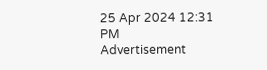25 Apr 2024 12:31 PM
Advertisement